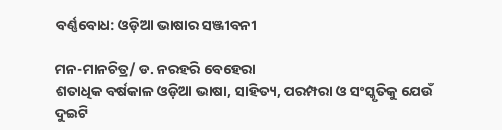ବର୍ଣ୍ଣବୋଧ: ଓଡ଼ିଆ ଭାଷାର ସଞ୍ଜୀବନୀ

ମନ-ମାନଚିତ୍ର/ ଡ. ନରହରି ବେହେରା
ଶତାଧିକ ବର୍ଷକାଳ ଓଡ଼ିଆ ଭାଷା, ସାହିତ୍ୟ, ପରମ୍ପରା ଓ ସଂସ୍କୃତିକୁ ଯେଉଁ ଦୁଇଟି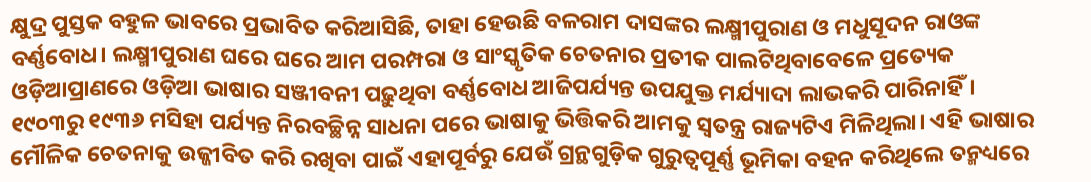କ୍ଷୁଦ୍ର ପୁସ୍ତକ ବହୁଳ ଭାବରେ ପ୍ରଭାବିତ କରିଆସିଛି, ତାହା ହେଉଛି ବଳରାମ ଦାସଙ୍କର ଲକ୍ଷ୍ମୀପୁରାଣ ଓ ମଧୁସୂଦନ ରାଓଙ୍କ ବର୍ଣ୍ଣବୋଧ। ଲକ୍ଷ୍ମୀପୁରାଣ ଘରେ ଘରେ ଆମ ପରମ୍ପରା ଓ ସାଂସ୍କୃତିକ ଚେତନାର ପ୍ରତୀକ ପାଲଟିଥିବାବେଳେ ପ୍ରତ୍ୟେକ ଓଡ଼ିଆପ୍ରାଣରେ ଓଡ଼ିଆ ଭାଷାର ସଞ୍ଜୀବନୀ ପଢ଼ୁଥିବା ବର୍ଣ୍ଣବୋଧ ଆଜିପର୍ଯ୍ୟନ୍ତ ଉପଯୁକ୍ତ ମର୍ଯ୍ୟାଦା ଲାଭକରି ପାରିନାହିଁ। ୧୯୦୩ରୁ ୧୯୩୬ ମସିହା ପର୍ଯ୍ୟନ୍ତ ନିରବଚ୍ଛିନ୍ନ ସାଧନା ପରେ ଭାଷାକୁ ଭିତ୍ତିକରି ଆମକୁ ସ୍ବତନ୍ତ୍ର ରାଜ୍ୟଟିଏ ମିଳିଥିଲା। ଏହି ଭାଷାର ମୌଳିକ ଚେତନାକୁ ଉଜ୍ଜୀବିତ କରି ରଖିବା ପାଇଁ ଏହାପୂର୍ବରୁ ଯେଉଁ ଗ୍ରନ୍ଥଗୁଡ଼ିକ ଗୁରୁତ୍ୱପୂର୍ଣ୍ଣ ଭୂମିକା ବହନ କରିଥିଲେ ତନ୍ମଧ୍ୟରେ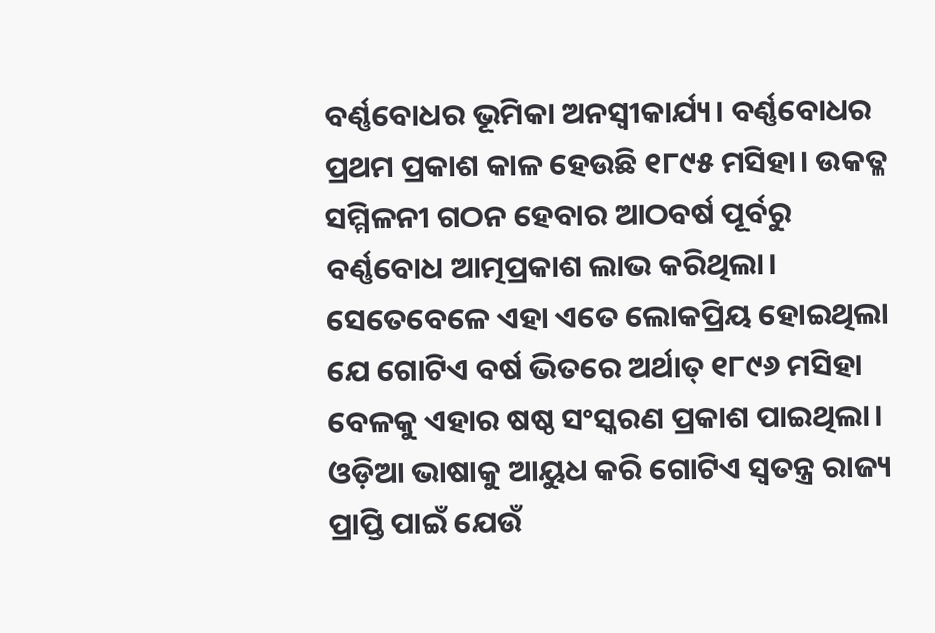ବର୍ଣ୍ଣବୋଧର ଭୂମିକା ଅନସ୍ବୀକାର୍ଯ୍ୟ। ବର୍ଣ୍ଣବୋଧର ପ୍ରଥମ ପ୍ରକାଶ କାଳ ହେଉଛି ୧୮୯୫ ମସିହା। ଉକତ୍ଳ ସମ୍ମିଳନୀ ଗଠନ ହେବାର ଆଠବର୍ଷ ପୂର୍ବରୁ ବର୍ଣ୍ଣବୋଧ ଆତ୍ମପ୍ରକାଶ ଲାଭ କରିଥିଲା। ସେତେବେଳେ ଏହା ଏତେ ଲୋକପ୍ରିୟ ହୋଇଥିଲା ଯେ ଗୋଟିଏ ବର୍ଷ ଭିତରେ ଅର୍ଥାତ୍‌ ୧୮୯୬ ମସିହା ବେଳକୁ ଏହାର ଷଷ୍ଠ ସଂସ୍କରଣ ପ୍ରକାଶ ପାଇଥିଲା। ଓଡ଼ିଆ ଭାଷାକୁ ଆୟୁଧ କରି ଗୋଟିଏ ସ୍ବତନ୍ତ୍ର ରାଜ୍ୟ ପ୍ରାପ୍ତି ପାଇଁ ଯେଉଁ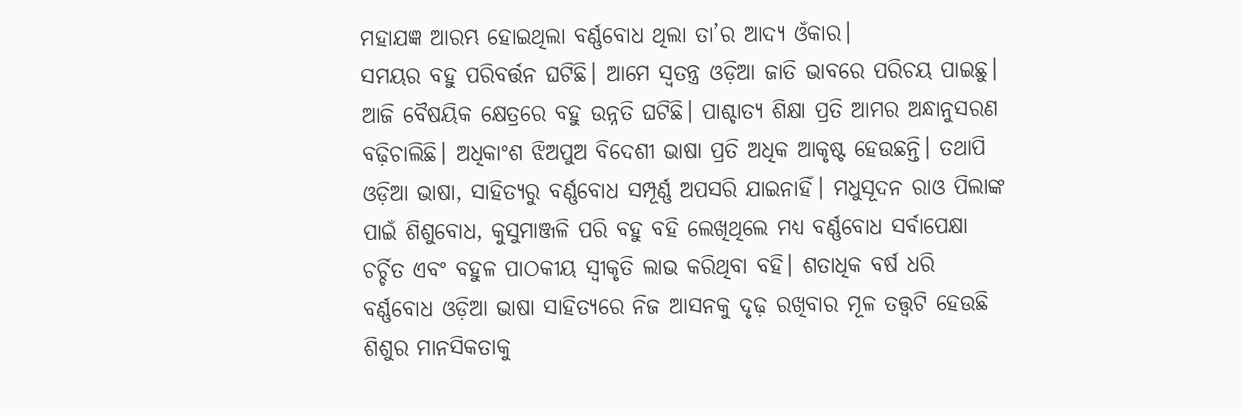ମହାଯଜ୍ଞ ଆରମ୍ଭ ହୋଇଥିଲା ବର୍ଣ୍ଣବୋଧ ଥିଲା ତା’ର ଆଦ୍ୟ ଓଁକାର।
ସମୟର ବହୁ ପରିବର୍ତ୍ତନ ଘଟିଛି। ଆମେ ସ୍ବତନ୍ତ୍ର ଓଡ଼ିଆ ଜାତି ଭାବରେ ପରିଚୟ ପାଇଛୁ। ଆଜି ବୈଷୟିକ କ୍ଷେତ୍ରରେ ବହୁ ଉନ୍ନତି ଘଟିଛି। ପାଶ୍ଚାତ୍ୟ ଶିକ୍ଷା ପ୍ରତି ଆମର ଅନ୍ଧାନୁସରଣ ବଢ଼ିଚାଲିଛି। ଅଧିକାଂଶ ଝିଅପୁଅ ବିଦେଶୀ ଭାଷା ପ୍ରତି ଅଧିକ ଆକୃଷ୍ଟ ହେଉଛନ୍ତି। ତଥାପି ଓଡ଼ିଆ ଭାଷା, ସାହିତ୍ୟରୁ ବର୍ଣ୍ଣବୋଧ ସମ୍ପୂର୍ଣ୍ଣ ଅପସରି ଯାଇନାହିଁ। ମଧୁସୂଦନ ରାଓ ପିଲାଙ୍କ ପାଇଁ ଶିଶୁବୋଧ, କୁସୁମାଞ୍ଜଳି ପରି ବହୁ ବହି ଲେଖିଥିଲେ ମଧ୍ୟ ବର୍ଣ୍ଣବୋଧ ସର୍ବାପେକ୍ଷା ଚର୍ଚ୍ଚିତ ଏବଂ ବହୁଳ ପାଠକୀୟ ସ୍ବୀକୃତି ଲାଭ କରିଥିବା ବହି। ଶତାଧିକ ବର୍ଷ ଧରି ବର୍ଣ୍ଣବୋଧ ଓଡ଼ିଆ ଭାଷା ସାହିତ୍ୟରେ ନିଜ ଆସନକୁ ଦୃଢ଼ ରଖିବାର ମୂଳ ତତ୍ତ୍ୱଟି ହେଉଛି ଶିଶୁର ମାନସିକତାକୁ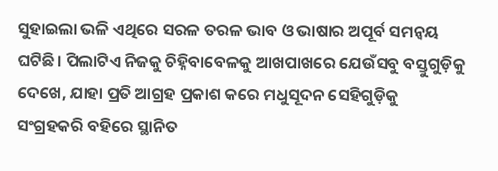ସୁହାଇଲା ଭଳି ଏଥିରେ ସରଳ ତରଳ ଭାବ ଓ ଭାଷାର ଅପୂର୍ବ ସମନ୍ବୟ ଘଟିଛି। ପିଲାଟିଏ ନିଜକୁ ଚିହ୍ନିବାବେଳକୁ ଆଖପାଖରେ ଯେଉଁସବୁ ବସ୍ତୁଗୁଡ଼ିକୁ ଦେଖେ, ଯାହା ପ୍ରତି ଆଗ୍ରହ ପ୍ରକାଶ କରେ ମଧୁସୂଦନ ସେହିଗୁଡ଼ିକୁ ସଂଗ୍ରହକରି ବହିରେ ସ୍ଥାନିତ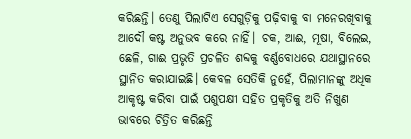କରିଛନ୍ତି। ତେଣୁ ପିଲାଟିଏ ସେଗୁଡ଼ିକୁ ପଢ଼ିବାକୁ ବା ମନେରଖିବାକୁ ଆଦୌ କଷ୍ଟ ଅନୁଭବ କରେ ନାହିଁ। ଚକ, ଆଈ, ମୂଷା, ବିଲେଇ, ଛେଳି, ଗାଈ ପ୍ରଭୃତି ପ୍ରଚଳିତ ଶବ୍ଦକୁ ବର୍ଣ୍ଣବୋଧରେ ଯଥାସ୍ଥାନରେ ସ୍ଥାନିତ କରାଯାଇଛି। କେବଳ ସେତିକି ନୁହେଁ, ପିଲାମାନଙ୍କୁ ଅଧିକ ଆକୃଷ୍ଟ କରିବା ପାଇଁ ପଶୁପକ୍ଷୀ ସହିତ ପ୍ରକୃତିକୁ ଅତି ନିଖୁଣ ଭାବରେ ଚିତ୍ରିତ କରିଛନ୍ତି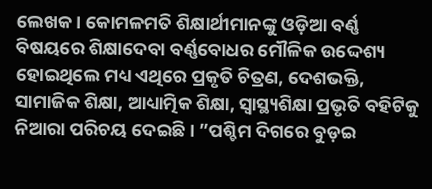ଲେଖକ। କୋମଳମତି ଶିକ୍ଷାର୍ଥୀମାନଙ୍କୁ ଓଡ଼ିଆ ବର୍ଣ୍ଣ ବିଷୟରେ ଶିକ୍ଷାଦେବା ବର୍ଣ୍ଣବୋଧର ମୌଳିକ ଉଦ୍ଦେଶ୍ୟ ହୋଇଥିଲେ ମଧ୍ୟ ଏଥିରେ ପ୍ରକୃତି ଚିତ୍ରଣ, ଦେଶଭକ୍ତି, ସାମାଜିକ ଶିକ୍ଷା, ଆଧ୍ୟାତ୍ମିକ ଶିକ୍ଷା, ସ୍ବାସ୍ଥ୍ୟଶିକ୍ଷା ପ୍ରଭୃତି ବହିଟିକୁ ନିଆରା ପରିଚୟ ଦେଇଛି। ”ପଶ୍ଚିମ ଦିଗରେ ବୁଡ଼ଇ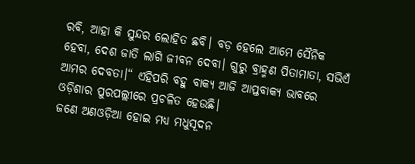ରବି, ଆହା କି ସୁନ୍ଦର ଲୋହିତ ଛବି। ବଡ଼ ହେଲେ ଆମେ ସୈନିକ ହେବା, ଦେଶ ଜାତି ଲାଗି ଜୀବନ ଦେବା। ଗୁରୁ ବ୍ରାହ୍ମଣ ପିତାମାତା, ସଭିଏଁ ଆମର ଦେବତା।“ ଏହିପରି ବହୁ ବାକ୍ୟ ଆଜି ଆପ୍ତବାକ୍ୟ ଭାବରେ ଓଡ଼ିଶାର ପୁରପଲ୍ଲୀରେ ପ୍ରଚଳିତ ହେଉଛି।
ଜଣେ ଅଣଓଡ଼ିଆ ହୋଇ ମଧ୍ୟ ମଧୁସୂଦନ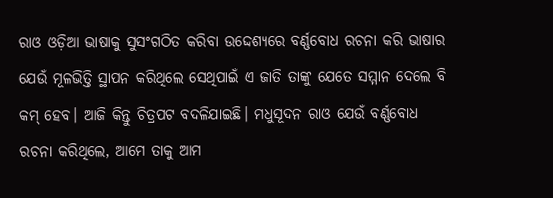ରାଓ ଓଡ଼ିଆ ଭାଷାକୁ ସୁସଂଗଠିତ କରିବା ଉଦ୍ଦେଶ୍ୟରେ ବର୍ଣ୍ଣବୋଧ ରଚନା କରି ଭାଷାର ଯେଉଁ ମୂଳଭିତ୍ତି ସ୍ଥାପନ କରିଥିଲେ ସେଥିପାଇଁ ଏ ଜାତି ତାଙ୍କୁ ଯେତେ ସମ୍ମାନ ଦେଲେ ବି କମ୍‌ ହେବ। ଆଜି କିନ୍ତୁ ଚିତ୍ରପଟ ବଦଳିଯାଇଛି। ମଧୁସୂଦନ ରାଓ ଯେଉଁ ବର୍ଣ୍ଣବୋଧ ରଚନା କରିଥିଲେ, ଆମେ ତାକୁ ଆମ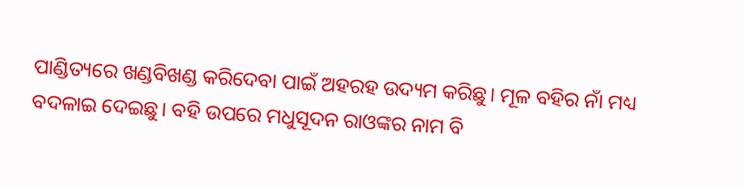ପାଣ୍ଡିତ୍ୟରେ ଖଣ୍ଡବିଖଣ୍ଡ କରିଦେବା ପାଇଁ ଅହରହ ଉଦ୍ୟମ କରିଛୁ। ମୂଳ ବହିର ନାଁ ମଧ୍ୟ ବଦଳାଇ ଦେଇଛୁ। ବହି ଉପରେ ମଧୁସୂଦନ ରାଓଙ୍କର ନାମ ବି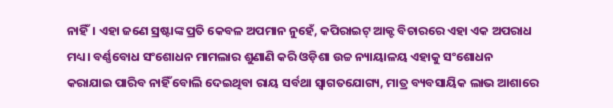ନାହିଁ। ଏହା ଜଣେ ସ୍ରଷ୍ଟାଙ୍କ ପ୍ରତି କେବଳ ଅପମାନ ନୁହେଁ, କପିରାଇଟ୍‌ ଆକ୍ଟ ବିଚାରରେ ଏହା ଏକ ଅପରାଧ ମଧ୍ୟ। ବର୍ଣ୍ଣବୋଧ ସଂଶୋଧନ ମାମଲାର ଶୁଣାଣି କରି ଓଡ଼ିଶା ଉଚ୍ଚ ନ୍ୟାୟାଳୟ ଏହାକୁ ସଂଶୋଧନ କରାଯାଇ ପାରିବ ନାହିଁ ବୋଲି ଦେଇଥିବା ରାୟ ସର୍ବଥା ସ୍ବାଗତଯୋଗ୍ୟ, ମାତ୍ର ବ୍ୟବସାୟିକ ଲାଭ ଆଶାରେ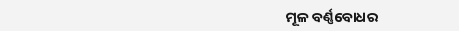ମୂଳ ବର୍ଣ୍ଣବୋଧର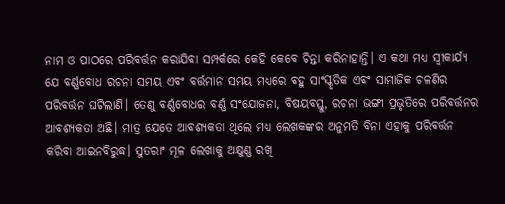ନାମ ଓ ପାଠରେ ପରିବର୍ତ୍ତନ କରାଯିବା ସମ୍ପର୍କରେ କେହି କେବେ ଚିନ୍ତା କରିନାହାନ୍ତି। ଏ କଥା ମଧ୍ୟ ସ୍ବୀକାର୍ଯ୍ୟ ଯେ ବର୍ଣ୍ଣବୋଧ ରଚନା ସମୟ ଏବଂ ବର୍ତ୍ତମାନ ସମୟ ମଧ୍ୟରେ ବହୁ ସାଂସ୍କୃତିକ ଏବଂ ସାମାଜିକ ଚଳଣିର ପରିବର୍ତ୍ତନ ଘଟିଲାଣି। ତେଣୁ ବର୍ଣ୍ଣବୋଧର ବର୍ଣ୍ଣ ସଂଯୋଜନା, ବିଷୟବସ୍ତୁ, ରଚନା ଭଙ୍ଗୀ ପ୍ରଭୃତିରେ ପରିବର୍ତ୍ତନର ଆବଶ୍ୟକତା ଅଛି। ମାତ୍ର ଯେତେ ଆବଶ୍ୟକତା ଥିଲେ ମଧ୍ୟ ଲେଖକଙ୍କର ଅନୁମତି ବିନା ଏହାକୁ ପରିବର୍ତ୍ତନ କରିବା ଆଇନବିରୁଦ୍ଧ। ସୁତରାଂ ମୂଳ ଲେଖାକୁ ଅକ୍ଷୁଣ୍ଣ ରଖି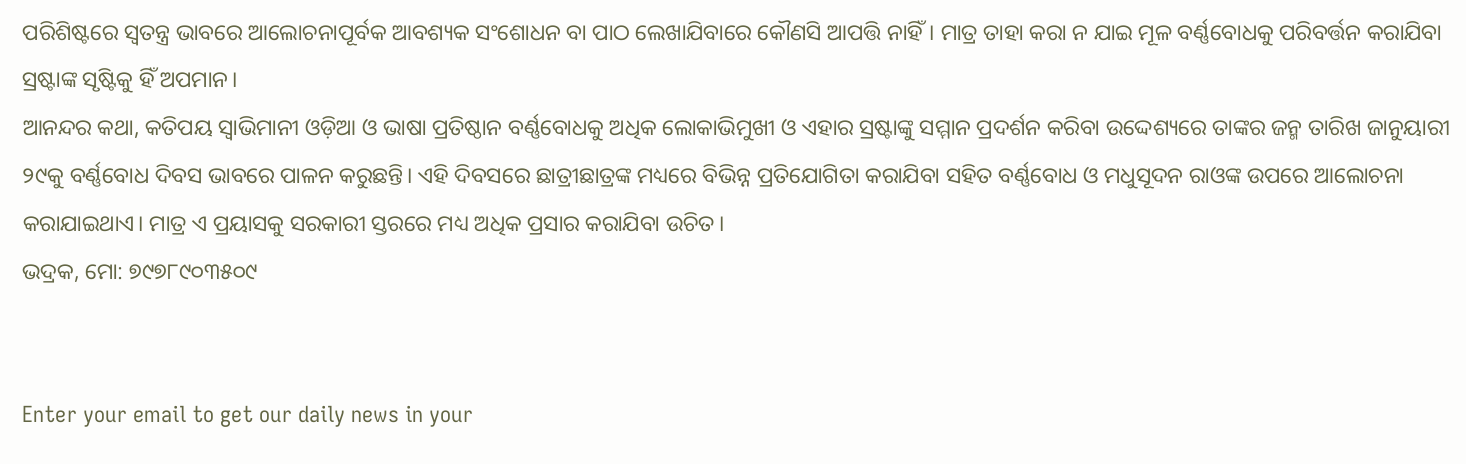ପରିଶିଷ୍ଟରେ ସ୍ବତନ୍ତ୍ର ଭାବରେ ଆଲୋଚନାପୂର୍ବକ ଆବଶ୍ୟକ ସଂଶୋଧନ ବା ପାଠ ଲେଖାଯିବାରେ କୌଣସି ଆପତ୍ତି ନାହିଁ। ମାତ୍ର ତାହା କରା ନ ଯାଇ ମୂଳ ବର୍ଣ୍ଣବୋଧକୁ ପରିବର୍ତ୍ତନ କରାଯିବା ସ୍ରଷ୍ଟାଙ୍କ ସୃଷ୍ଟିକୁ ହିଁ ଅପମାନ।
ଆନନ୍ଦର କଥା, କତିପୟ ସ୍ବାଭିମାନୀ ଓଡ଼ିଆ ଓ ଭାଷା ପ୍ରତିଷ୍ଠାନ ବର୍ଣ୍ଣବୋଧକୁ ଅଧିକ ଲୋକାଭିମୁଖୀ ଓ ଏହାର ସ୍ରଷ୍ଟାଙ୍କୁ ସମ୍ମାନ ପ୍ରଦର୍ଶନ କରିବା ଉଦ୍ଦେଶ୍ୟରେ ତାଙ୍କର ଜନ୍ମ ତାରିଖ ଜାନୁୟାରୀ ୨୯କୁ ବର୍ଣ୍ଣବୋଧ ଦିବସ ଭାବରେ ପାଳନ କରୁଛନ୍ତି। ଏହି ଦିବସରେ ଛାତ୍ରୀଛାତ୍ରଙ୍କ ମଧ୍ୟରେ ବିଭିନ୍ନ ପ୍ରତିଯୋଗିତା କରାଯିବା ସହିତ ବର୍ଣ୍ଣବୋଧ ଓ ମଧୁସୂଦନ ରାଓଙ୍କ ଉପରେ ଆଲୋଚନା କରାଯାଇଥାଏ। ମାତ୍ର ଏ ପ୍ରୟାସକୁ ସରକାରୀ ସ୍ତରରେ ମଧ୍ୟ ଅଧିକ ପ୍ରସାର କରାଯିବା ଉଚିତ।
ଭଦ୍ରକ, ମୋ: ୭୯୭୮୯୦୩୫୦୯


Enter your email to get our daily news in your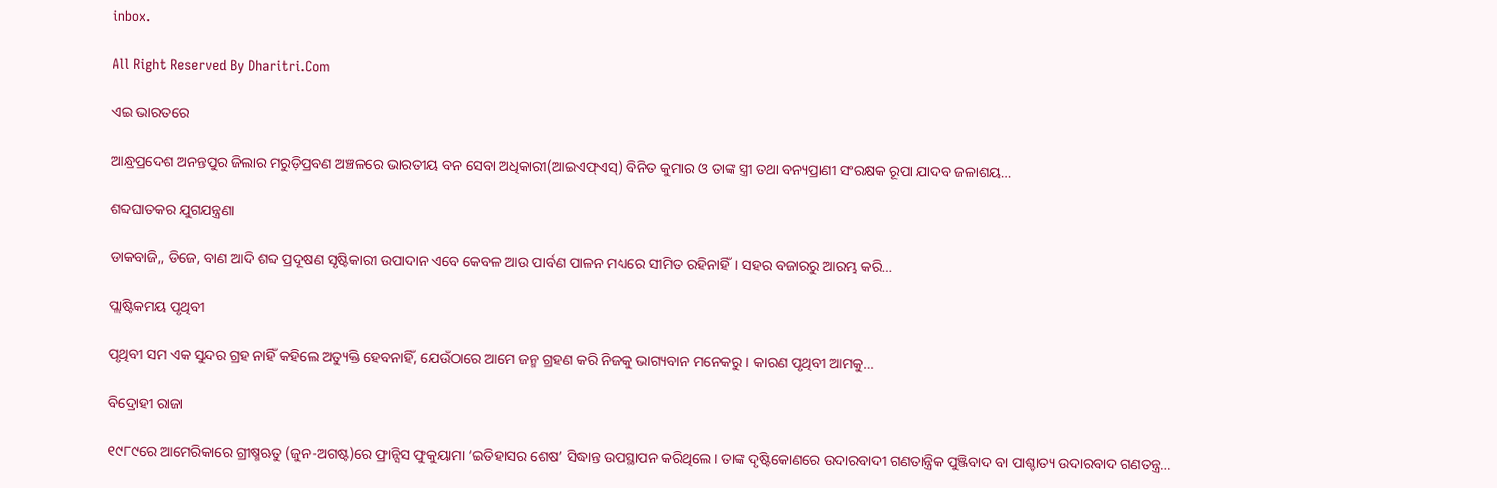inbox.

All Right Reserved By Dharitri.Com

ଏଇ ଭାରତରେ

ଆନ୍ଧ୍ରପ୍ରଦେଶ ଅନନ୍ତପୁର ଜିଲାର ମରୁଡ଼ିପ୍ରବଣ ଅଞ୍ଚଳରେ ଭାରତୀୟ ବନ ସେବା ଅଧିକାରୀ(ଆଇଏଫ୍‌ଏସ୍‌) ବିନିତ କୁମାର ଓ ତାଙ୍କ ସ୍ତ୍ରୀ ତଥା ବନ୍ୟପ୍ରାଣୀ ସଂରକ୍ଷକ ରୂପା ଯାଦବ ଜଳାଶୟ…

ଶବ୍ଦଘାତକର ଯୁଗଯନ୍ତ୍ରଣା

ଡାକବାଜି,, ଡିଜେ, ବାଣ ଆଦି ଶବ୍ଦ ପ୍ରଦୂଷଣ ସୃଷ୍ଟିକାରୀ ଉପାଦାନ ଏବେ କେବଳ ଆଉ ପାର୍ବଣ ପାଳନ ମଧ୍ୟରେ ସୀମିତ ରହିନାହିଁ। ସହର ବଜାରରୁ ଆରମ୍ଭ କରି…

ପ୍ଲାଷ୍ଟିକମୟ ପୃଥିବୀ

ପୃଥିବୀ ସମ ଏକ ସୁନ୍ଦର ଗ୍ରହ ନାହିଁ କହିଲେ ଅତ୍ୟୁକ୍ତି ହେବନାହିଁ, ଯେଉଁଠାରେ ଆମେ ଜନ୍ମ ଗ୍ରହଣ କରି ନିଜକୁ ଭାଗ୍ୟବାନ ମନେକରୁ। କାରଣ ପୃଥିବୀ ଆମକୁ…

ବିଦ୍ରୋହୀ ରାଜା

୧୯୮୯ରେ ଆମେରିକାରେ ଗ୍ରୀଷ୍ମଋତୁ (ଜୁନ-ଅଗଷ୍ଟ)ରେ ଫ୍ରାନ୍ସିସ ଫୁକୁୟାମା ‘ଇତିହାସର ଶେଷ’ ସିଦ୍ଧାନ୍ତ ଉପସ୍ଥାପନ କରିଥିଲେ। ତାଙ୍କ ଦୃଷ୍ଟିକୋଣରେ ଉଦାରବାଦୀ ଗଣତାନ୍ତ୍ରିକ ପୁଞ୍ଜିବାଦ ବା ପାଶ୍ଚାତ୍ୟ ଉଦାରବାଦ ଗଣତନ୍ତ୍ର…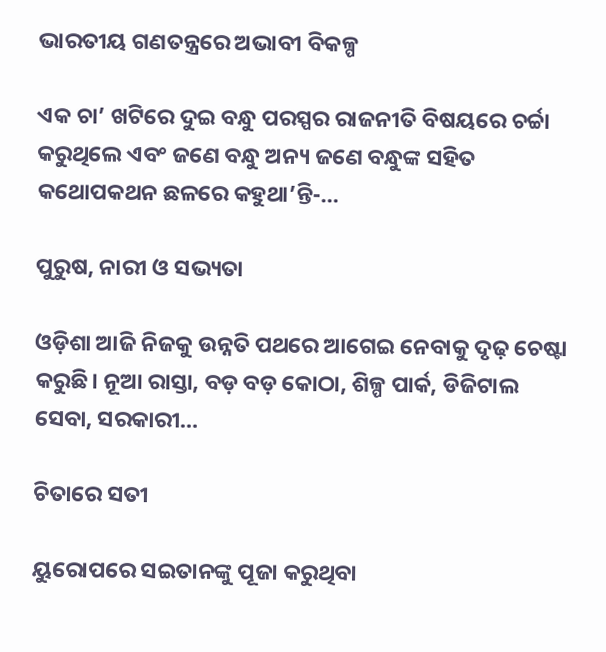ଭାରତୀୟ ଗଣତନ୍ତ୍ରରେ ଅଭାବୀ ବିକଳ୍ପ

ଏକ ଚା’ ଖଟିରେ ଦୁଇ ବନ୍ଧୁ ପରସ୍ପର ରାଜନୀତି ବିଷୟରେ ଚର୍ଚ୍ଚା କରୁଥିଲେ ଏବଂ ଜଣେ ବନ୍ଧୁ ଅନ୍ୟ ଜଣେ ବନ୍ଧୁଙ୍କ ସହିତ କଥୋପକଥନ ଛଳରେ କହୁଥା’ନ୍ତି-…

ପୁରୁଷ, ନାରୀ ଓ ସଭ୍ୟତା

ଓଡ଼ିଶା ଆଜି ନିଜକୁ ଉନ୍ନତି ପଥରେ ଆଗେଇ ନେବାକୁ ଦୃଢ଼ ଚେଷ୍ଟା କରୁଛି। ନୂଆ ରାସ୍ତା, ବଡ଼ ବଡ଼ କୋଠା, ଶିଳ୍ପ ପାର୍କ, ଡିଜିଟାଲ ସେବା, ସରକାରୀ…

ଚିତାରେ ସତୀ

ୟୁରୋପରେ ସଇତାନଙ୍କୁ ପୂଜା କରୁଥିବା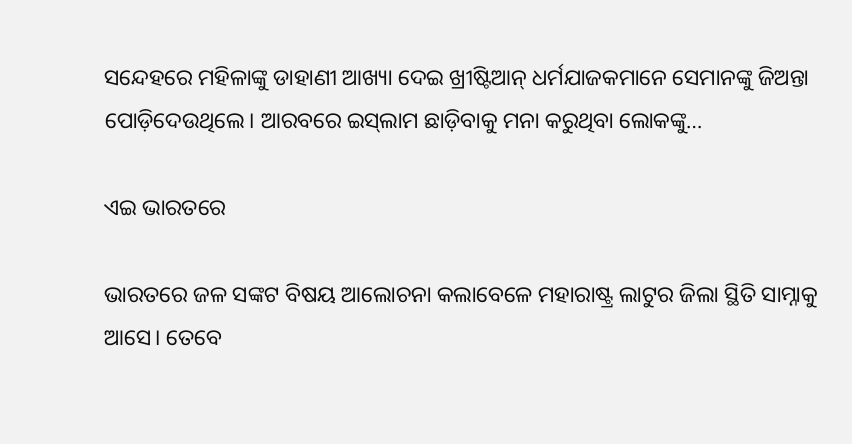ସନ୍ଦେହରେ ମହିଳାଙ୍କୁ ଡାହାଣୀ ଆଖ୍ୟା ଦେଇ ଖ୍ରୀଷ୍ଟିଆନ୍‌ ଧର୍ମଯାଜକମାନେ ସେମାନଙ୍କୁ ଜିଅନ୍ତା ପୋଡ଼ିଦେଉଥିଲେ। ଆରବରେ ଇସ୍‌ଲାମ ଛାଡ଼ିବାକୁ ମନା କରୁଥିବା ଲୋକଙ୍କୁ…

ଏଇ ଭାରତରେ

ଭାରତରେ ଜଳ ସଙ୍କଟ ବିଷୟ ଆଲୋଚନା କଲାବେଳେ ମହାରାଷ୍ଟ୍ର ଲାଟୁର ଜିଲା ସ୍ଥିତି ସାମ୍ନାକୁ ଆସେ। ତେବେ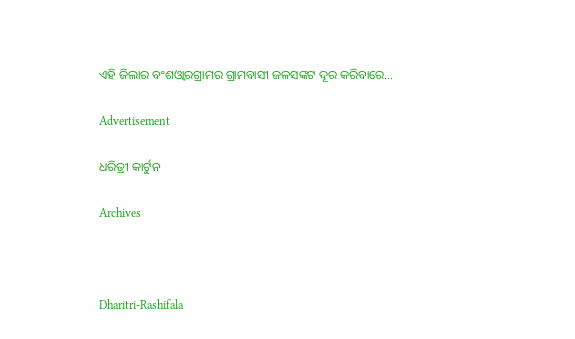ଏହି ଜିଲାର ବଂଶଓ୍ବାରଗ୍ରାମର ଗ୍ରାମବାସୀ ଜଳସଙ୍କଟ ଦୂର କରିବାରେ…

Advertisement

ଧରିତ୍ରୀ କାର୍ଟୁନ

Archives



Dharitri-Rashifala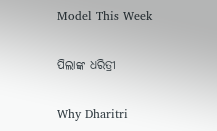Model This Week

ପିଲାଙ୍କ ଧରିତ୍ରୀ

Why Dharitri